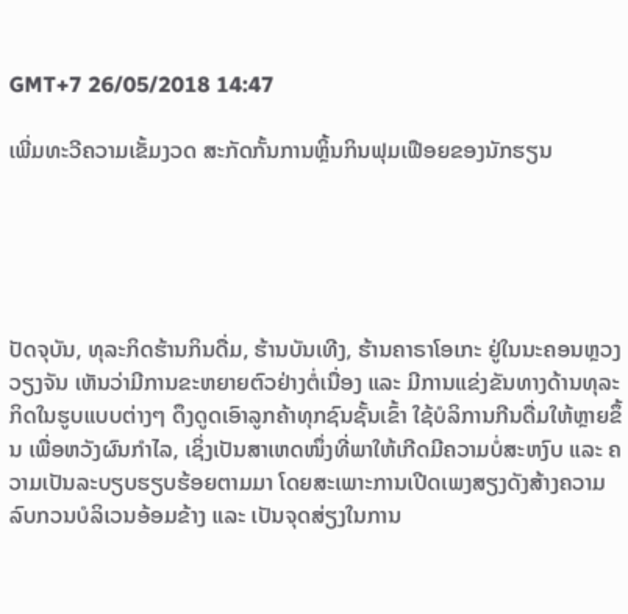GMT+7 26/05/2018 14:47

ເພີ່ມທະວີຄວາມເຂັ້ມງວດ ສະກັດກັ້ນການຫຼິ້ນກິນຟຸມເຟືອຍຂອງນັກຮຽນ





ປັດຈຸບັນ, ທຸລະກິດຮ້ານກິນດື່ມ, ຮ້ານບັນເທີງ, ຮ້ານຄາຣາໂອເກະ ຢູ່ໃນນະຄອນຫຼວງວຽງຈັນ ເຫັນວ່າມີການຂະຫຍາຍຕົວຢ່າງຕໍ່ເນື່ອງ ແລະ ມີການແຂ່ງຂັນທາງດ້ານທຸລະກິດໃນຮູບແບບຕ່າງໆ ດຶງດູດເອົາລູກຄ້າທຸກຊົນຊັ້ນເຂົ້າ ໃຊ້ບໍລິການກີນດື່ມໃຫ້ຫຼາຍຂຶ້ນ ເພື່ອຫວັງຜົນກຳໄລ, ເຊິ່ງເປັນສາເຫດໜຶ່ງທີ່ພາໃຫ້ເກີດມີຄວາມບໍ່ສະຫງົບ ແລະ ຄວາມເປັນລະບຽບຮຽບຮ້ອຍຕາມມາ ໂດຍສະເພາະການເປີດເພງສຽງດັງສ້າງຄວາມລົບກວນບໍລິເວນອ້ອມຂ້າງ ແລະ ເປັນຈຸດສ່ຽງໃນການ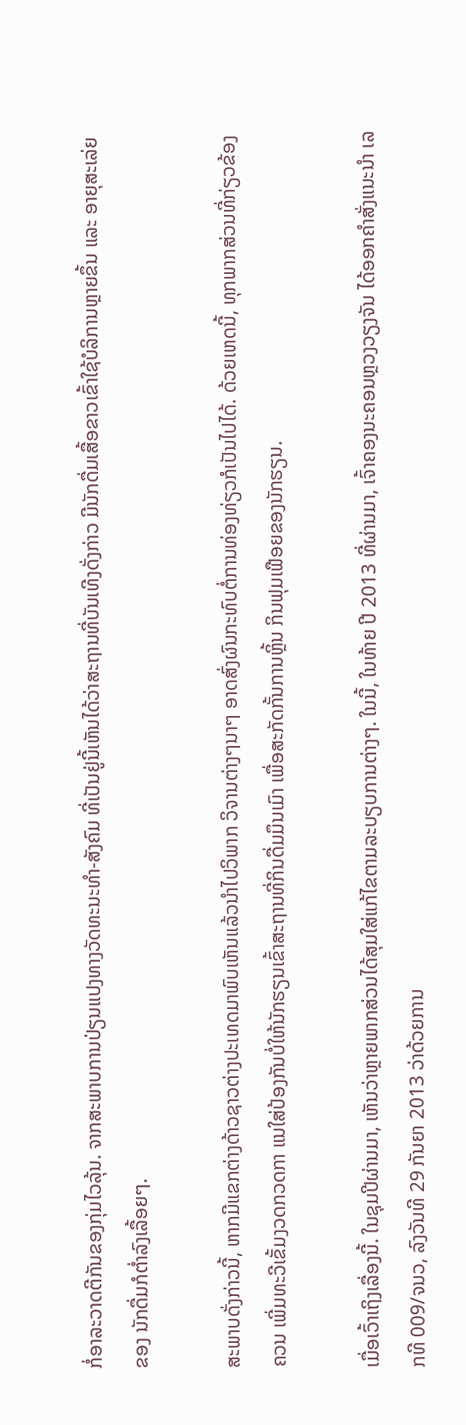ກໍ່ອາລະວາດຕີກັນຂອງກຸ່ມໄວລຸ້ນ. ຈາກສະພາບການປ່ຽນແປງທາງວັດທະນະທຳ-ສັງຄົມ ທີ່ເປັນຢູ່ນີ້ເຫັນໄດ້ວ່າສະຖານທີ່ບັນເທີງດັ່ງກ່າວ ມີນັກດື່ມເສື້ອຂາວເຂົ້າໃຊ້ບໍລິການຫຼາຍຂຶ້ນ ແລະ ອາຍຸສະເລ່ຍຂອງ ນັກດື່ມກໍຕໍ່າລົງເລື້ອຍໆ.

ສະພາບດັ່ງກ່າວນີ້, ຫາກມີແຂກຕ່າງດ້າວຊາວຕ່າງປະເທດມາພົບເຫັນແລ້ວນຳໄປວິພາກ ວິຈານຕ່າງໆນາໆ ອາດສົ່ງຜົນກະທົບຕໍ່ການທ່ອງທ່ຽວກໍເປັນໄປໄດ້. ດ້ວຍເຫດນີ້, ທຸກພາກສ່ວນທີ່ກ່ຽວຂ້ອງຄວນ ເພີ່ມທະວີເຂັ້ມງວດກວດກາ ແນໃສ່ປ້ອງກັນບໍ່ໃຫ້ນັກຮຽນເຂົ້າສະຖານທີ່ກິນດື່ມມຶນເມົາ ເພື່ອສະກັດກັ້ນການຫຼິ້ນ ກິນຟຸມເຟືອຍຂອງນັກຮຽນ.

ເມື່ອເວົ້າເຖິງເລື່ອງນີ້. ໃນຊຸມປີຜ່ານມາ, ເຫັນວ່າຫຼາຍພາກສ່ວນໄດ້ສຸມໃສ່ແກ້ໄຂຕາມລະບຽບການຕ່າງໆ. ໃນນີ້, ໃນທ້າຍ ປີ 2013 ທີ່ຜ່ານມາ, ເຈົ້າຄອງນະຄອນຫຼວງວຽງຈັນ ໄດ້ອອກຄໍາສັ່ງແນະນໍາ ເລກທີ 009/ຈນວ, ລົງວັນທີ 29 ກັນຍາ 2013 ວ່າດ້ວຍການ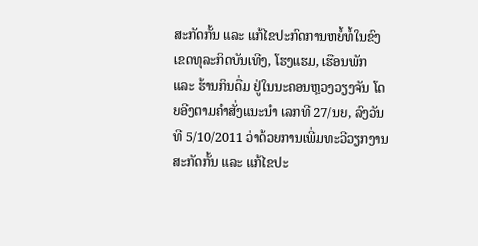ສະກັດກັ້ນ ແລະ ແກ້ໄຂປະກົດການຫຍໍ້ທໍ້ໃນຂົງເຂດທຸລະກິດບັນເທີງ, ໂຮງແຮມ, ເຮືອນພັກ ແລະ ຮ້ານກິນດື່ມ ຢູ່ໃນນະຄອນຫຼວງວຽງຈັນ ໂດຍອີງຕາມຄຳສັ່ງແນະນຳ ເລກທີ 27/ນຍ, ລົງວັນທີ 5/10/2011 ວ່າດ້ວຍການເພີ່ມທະວີວຽກງານສະກັດກັ້ນ ແລະ ແກ້ໄຂປະ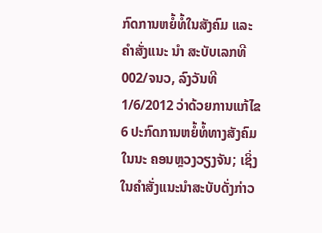ກົດການຫຍໍ້ທໍ້ໃນສັງຄົມ ແລະ ຄຳສັ່ງແນະ ນຳ ສະບັບເລກທີ 002/ຈນວ, ລົງວັນທີ 1/6/2012 ວ່າດ້ວຍການແກ້ໄຂ 6 ປະກົດການຫຍໍ້ທໍ້ທາງສັງຄົມ ໃນນະ ຄອນຫຼວງວຽງຈັນ; ເຊິ່ງໃນຄຳສັ່ງແນະນຳສະບັບດັ່ງກ່າວ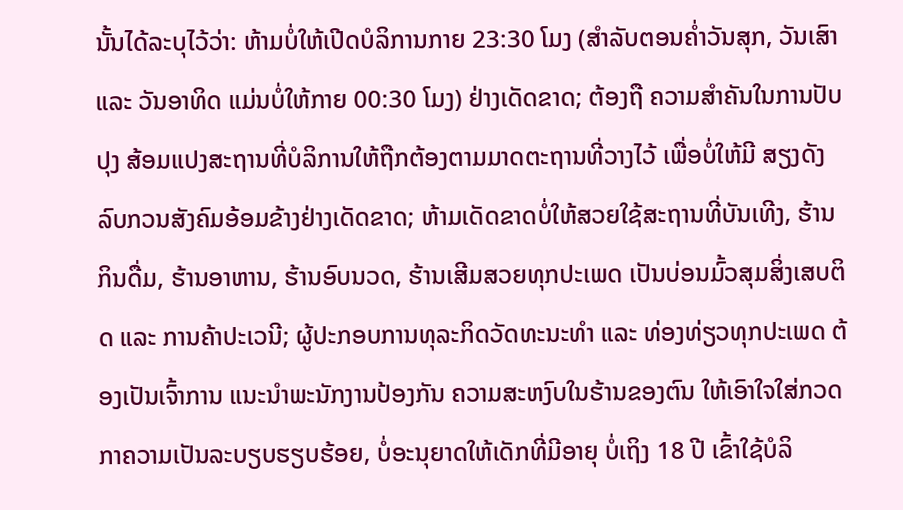ນັ້ນໄດ້ລະບຸໄວ້ວ່າ: ຫ້າມບໍ່ໃຫ້ເປີດບໍລິການກາຍ 23:30 ໂມງ (ສຳລັບຕອນຄ່ຳວັນສຸກ, ວັນເສົາ ແລະ ວັນອາທິດ ແມ່ນບໍ່ໃຫ້ກາຍ 00:30 ໂມງ) ຢ່າງເດັດຂາດ; ຕ້ອງຖື ຄວາມສຳຄັນໃນການປັບປຸງ ສ້ອມແປງສະຖານທີ່ບໍລິການໃຫ້ຖືກຕ້ອງຕາມມາດຕະຖານທີ່ວາງໄວ້ ເພື່ອບໍ່ໃຫ້ມີ ສຽງດັງລົບກວນສັງຄົມອ້ອມຂ້າງຢ່າງເດັດຂາດ; ຫ້າມເດັດຂາດບໍ່ໃຫ້ສວຍໃຊ້ສະຖານທີ່ບັນເທີງ, ຮ້ານກິນດື່ມ, ຮ້ານອາຫານ, ຮ້ານອົບນວດ, ຮ້ານເສີມສວຍທຸກປະເພດ ເປັນບ່ອນມົ້ວສຸມສິ່ງເສບຕິດ ແລະ ການຄ້າປະເວນີ; ຜູ້ປະກອບການທຸລະກິດວັດທະນະທຳ ແລະ ທ່ອງທ່ຽວທຸກປະເພດ ຕ້ອງເປັນເຈົ້າການ ແນະນໍາພະນັກງານປ້ອງກັນ ຄວາມສະຫງົບໃນຮ້ານຂອງຕົນ ໃຫ້ເອົາໃຈໃສ່ກວດກາຄວາມເປັນລະບຽບຮຽບຮ້ອຍ, ບໍ່ອະນຸຍາດໃຫ້ເດັກທີ່ມີອາຍຸ ບໍ່ເຖິງ 18 ປີ ເຂົ້າໃຊ້ບໍລິ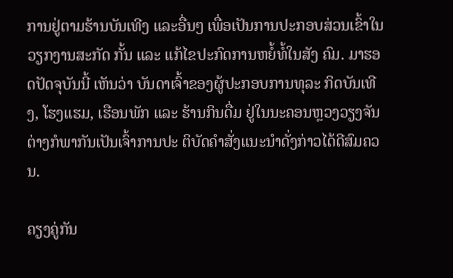ການຢູ່ຕາມຮ້ານບັນເທີງ ແລະອື່ນໆ ເພື່ອເປັນການປະກອບສ່ວນເຂົ້າໃນວຽກງານສະກັດ ກັ້ນ ແລະ ແກ້ໄຂປະກົດການຫຍໍ້ທໍ້ໃນສັງ ຄົມ. ມາຮອດປັດຈຸບັນນີ້ ເຫັນວ່າ ບັນດາເຈົ້າຂອງຜູ້ປະກອບການທຸລະ ກິດບັນເທີງ, ໂຮງແຮມ, ເຮືອນພັກ ແລະ ຮ້ານກິນດື່ມ ຢູ່ໃນນະຄອນຫຼວງວຽງຈັນ ຕ່າງກໍພາກັນເປັນເຈົ້າການປະ ຕິບັດຄໍາສັ່ງແນະນຳດັ່ງກ່າວໄດ້ດີສົມຄວນ.

ຄຽງຄູ່ກັນ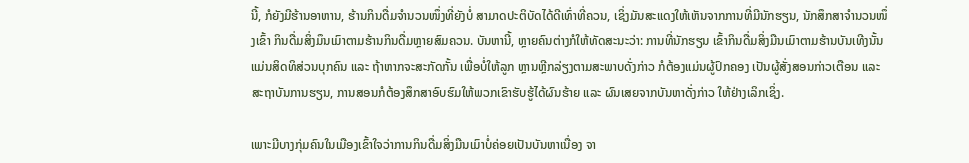ນີ້, ກໍຍັງມີຮ້ານອາຫານ, ຮ້ານກິນດື່ມຈຳນວນໜຶ່ງທີ່ຍັງບໍ່ ສາມາດປະຕິບັດໄດ້ດີເທົ່າທີ່ຄວນ, ເຊິ່ງມັນສະແດງໃຫ້ເຫັນຈາກການທີ່ມີນັກຮຽນ, ນັກສຶກສາຈຳນວນໜຶ່ງເຂົ້າ ກິນດື່ມສິ່ງມຶນເມົາຕາມຮ້ານກິນດື່ມຫຼາຍສົມຄວນ. ບັນຫານີ້, ຫຼາຍຄົນຕ່າງກໍໃຫ້ທັດສະນະວ່າ: ການທີ່ນັກຮຽນ ເຂົ້າກິນດື່ມສິ່ງມືນເມົາຕາມຮ້ານບັນເທີງນັ້ນແມ່ນສິດທິສ່ວນບຸກຄົນ ແລະ ຖ້າຫາກຈະສະກັດກັ້ນ ເພື່ອບໍ່ໃຫ້ລູກ ຫຼານຫຼີກລ່ຽງຕາມສະພາບດັ່ງກ່າວ ກໍຕ້ອງແມ່ນຜູ້ປົກຄອງ ເປັນຜູ້ສັ່ງສອນກ່າວເຕືອນ ແລະ ສະຖາບັນການຮຽນ, ການສອນກໍຕ້ອງສຶກສາອົບຮົມໃຫ້ພວກເຂົາຮັບຮູ້ໄດ້ຜົນຮ້າຍ ແລະ ຜົນເສຍຈາກບັນຫາດັ່ງກ່າວ ໃຫ້ຢ່າງເລິກເຊິ່ງ.

ເພາະມີບາງກຸ່ມຄົນໃນເມືອງເຂົ້າໃຈວ່າການກິນດື່ມສິ່ງມືນເມົາບໍ່ຄ່ອຍເປັນບັນຫາເນື່ອງ ຈາ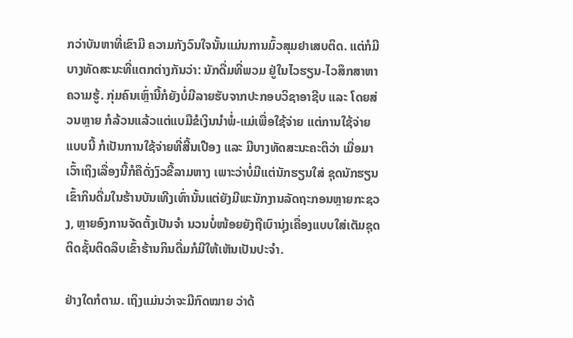ກວ່າບັນຫາທີ່ເຂົາມີ ຄວາມກັງວົນໃຈນັ້ນແມ່ນການມົ້ວສຸມຢາເສບຕິດ. ແຕ່ກໍມີບາງທັດສະນະທີ່ແຕກຕ່າງກັນວ່າ: ນັກດື່ມທີ່ພວມ ຢູ່ໃນໄວຮຽນ-ໄວສຶກສາຫາຄວາມຮູ້. ກຸ່ມຄົນເຫຼົ່ານີ້ກໍຍັງບໍ່ມີລາຍຮັບຈາກປະກອບວິຊາອາຊີບ ແລະ ໂດຍສ່ວນຫຼາຍ ກໍລ້ວນແລ້ວແຕ່ແບມືຂໍເງິນນຳພໍ່-ແມ່ເພື່ອໃຊ້ຈ່າຍ ແຕ່ການໃຊ້ຈ່າຍແບບນີ້ ກໍເປັນການໃຊ້ຈ່າຍທີ່ສີ້ນເປືອງ ແລະ ມີບາງທັດສະນະຄະຕິວ່າ ເມື່ອມາເວົ້າເຖິງເລື່ອງນີ້ກໍຄືດັ່ງງົວຂີ້ລາມຫາງ ເພາະວ່າບໍ່ມີແຕ່ນັກຮຽນໃສ່ ຊຸດນັກຮຽນ ເຂົ້າກິນດື່ມໃນຮ້ານບັນເທີງເທົ່ານັ້ນແຕ່ຍັງມີພະນັກງານລັດຖະກອນຫຼາຍກະຊວງ, ຫຼາຍອົງການຈັດຕັ້ງເປັນຈຳ ນວນບໍ່ໜ້ອຍຍັງຖືເບົານຸ່ງເຄື່ອງແບບໃສ່ເຕັມຊຸດຕິດຊັ້ນຕິດລຶບເຂົ້າຮ້ານກິນດື່ມກໍມີໃຫ້ເຫັນເປັນປະຈຳ.

ຢ່າງໃດກໍຕາມ. ເຖິງແມ່ນວ່າຈະມີກົດໝາຍ ວ່າດ້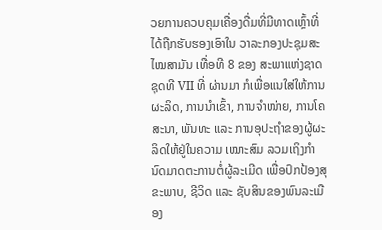ວຍການຄວບຄຸມເຄື່ອງດື່ມທີ່ມີທາດເຫຼົ້າທີ່ໄດ້ຖືກຮັບຮອງເອົາໃນ ວາລະກອງປະຊຸມສະໄໝສາມັນ ເທື່ອທີ 8 ຂອງ ສະພາແຫ່ງຊາດ ຊຸດທີ VII ທີ່ ຜ່ານມາ ກໍເພື່ອແນໃສ່ໃຫ້ການ ຜະລິດ, ການນຳເຂົ້າ, ການຈຳໜ່າຍ, ການໂຄສະນາ, ພັນທະ ແລະ ການອຸປະຖຳຂອງຜູ້ຜະລິດໃຫ້ຢູ່ໃນຄວາມ ເໝາະສົມ ລວມເຖິງກຳນົດມາດຕະການຕໍ່ຜູ້ລະເມີດ ເພື່ອປົກປ້ອງສຸຂະພາບ, ຊີວິດ ແລະ ຊັບສິນຂອງພົນລະເມືອງ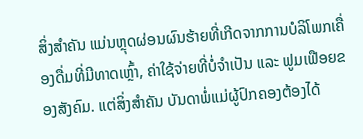ສິ່ງສຳຄັນ ແມ່ນຫຼຸດຜ່ອນຜົນຮ້າຍທີ່ເກີດຈາກການບໍລິໂພກເຄື່ອງດື່ມທີ່ມີທາດເຫຼົ້າ, ຄ່າໃຊ້ຈ່າຍທີ່ບໍ່ຈຳເປັນ ແລະ ຟູມເຟືອຍຂອງສັງຄົມ. ແຕ່ສິ່ງສຳຄັນ ບັນດາພໍ່ແມ່ຜູ້ປົກຄອງຕ້ອງໄດ້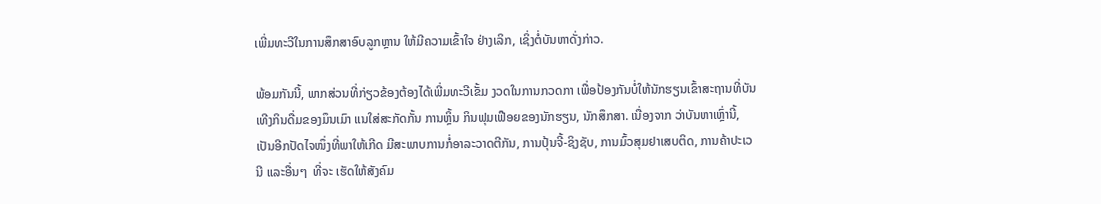ເພີ່ມທະວີໃນການສຶກສາອົບລູກຫຼານ ໃຫ້ມີຄວາມເຂົ້າໃຈ ຢ່າງເລິກ, ເຊິ່ງຕໍ່ບັນຫາດັ່ງກ່າວ.

ພ້ອມກັນນີ້, ພາກສ່ວນທີ່ກ່ຽວຂ້ອງຕ້ອງໄດ້ເພີ່ມທະວີເຂັ້ມ ງວດໃນການກວດກາ ເພື່ອປ້ອງກັນບໍ່ໃຫ້ນັກຮຽນເຂົ້າສະຖານທີ່ບັນເທີງກິນດື່ມຂອງມຶນເມົາ ແນໃສ່ສະກັດກັ້ນ ການຫຼິ້ນ ກິນຟຸມເຟືອຍຂອງນັກຮຽນ, ນັກສຶກສາ. ເນື່ອງຈາກ ວ່າບັນຫາເຫຼົ່ານີ້, ເປັນອີກປັດໄຈໜຶ່ງທີ່ພາໃຫ້ເກີດ ມີສະພາບການກໍ່ອາລະວາດຕີກັນ, ການປຸ້ນຈີ້-ຊິງຊັບ, ການມົ້ວສຸມຢາເສບຕິດ, ການຄ້າປະເວນີ ແລະອື່ນໆ  ທີ່ຈະ ເຮັດໃຫ້ສັງຄົມ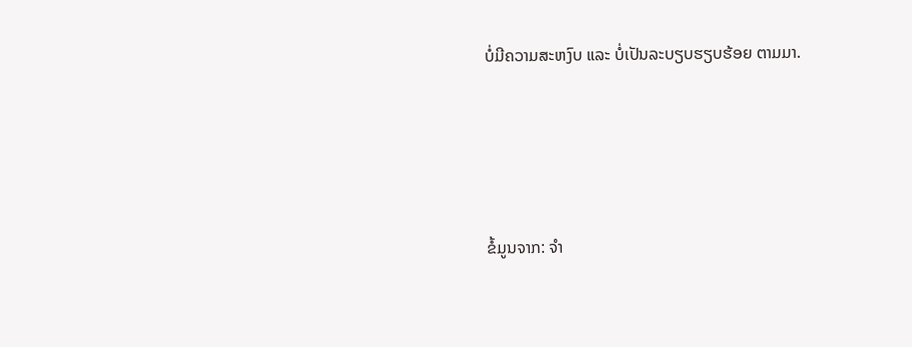ບໍ່ມີຄວາມສະຫງົບ ແລະ ບໍ່ເປັນລະບຽບຮຽບຮ້ອຍ ຕາມມາ.





ຂໍ້ມູນຈາກ: ຈຳ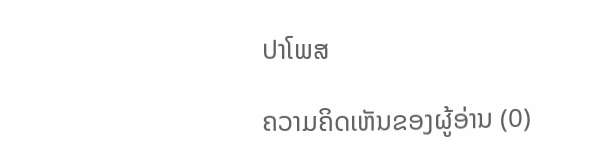ປາໂພສ

ຄວາມຄິດເຫັນຂອງຜູ້ອ່ານ (0)